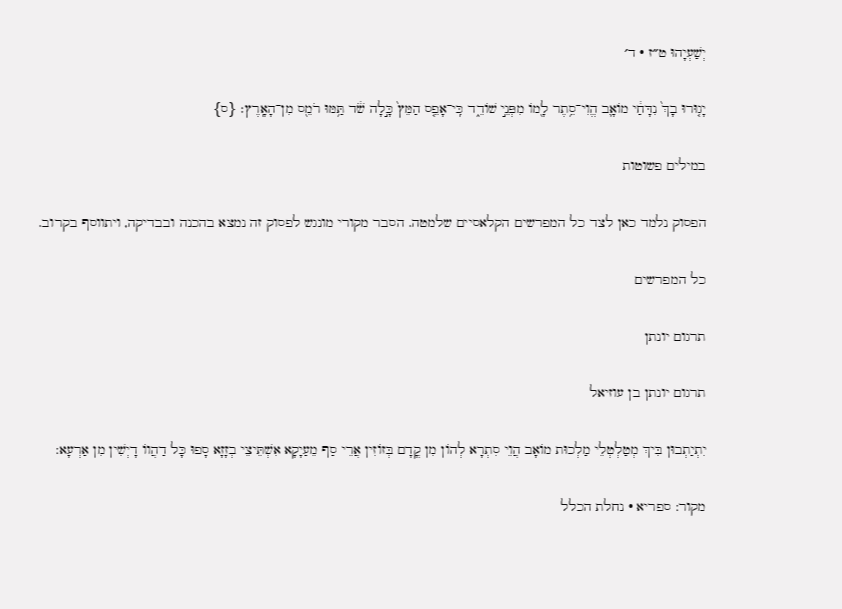יְשַׁעְיָהוּ ט״ז · ד׳

יָג֤וּרוּ בָךְ֙ נִדָּחַ֔י מוֹאָ֛ב הֱוִי־סֵ֥תֶר לָ֖מוֹ מִפְּנֵ֣י שׁוֹדֵ֑ד כִּֽי־אָפֵ֤ס הַמֵּץ֙ כָּ֣לָה שֹׁ֔ד תַּ֥מּוּ רֹמֵ֖ס מִן־הָאָֽרֶץ׃ {ס}

במילים פשוטות

הפסוק נלמד כאן לצד כל המפרשים הקלאסיים שלמטה. הסבר מקורי מונגש לפסוק זה נמצא בהכנה ובבדיקה, ויתווסף בקרוב.

כל המפרשים

תרגום יונתן

תרגום יונתן בן עוזיאל

יִתְיַתְבוּן בִּיךְ מְטַלְטְלֵי מַלְכוּת מוֹאָב הֲוֵי סִתְרָא לְהוֹן מִן קֳדָם בְּזוֹזִין אֲרֵי סַף מֵעַיָקָא אִשְׁתֵּיצֵי בְזָזָא סָפוּ כָּל דַהֲווֹ דָיְשִׁין מִן אַרְעָא:

מקור: ספריא · נחלת הכלל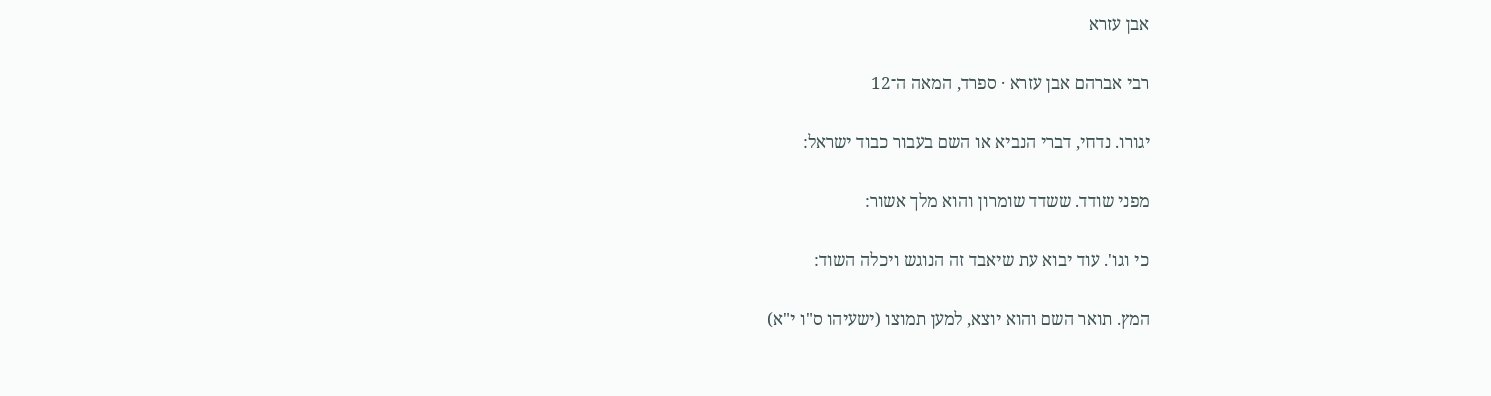אבן עזרא

רבי אברהם אבן עזרא · ספרד, המאה ה־12

יגורו. נדחי, דברי הנביא או השם בעבור כבוד ישראל:

מפני שודד. ששדד שומרון והוא מלך אשור:

כי וגו'. עוד יבוא עת שיאבד זה הנוגש ויכלה השוד:

המץ. תואר השם והוא יוצא, למען תמוצו (ישעיהו ס"ו י"א)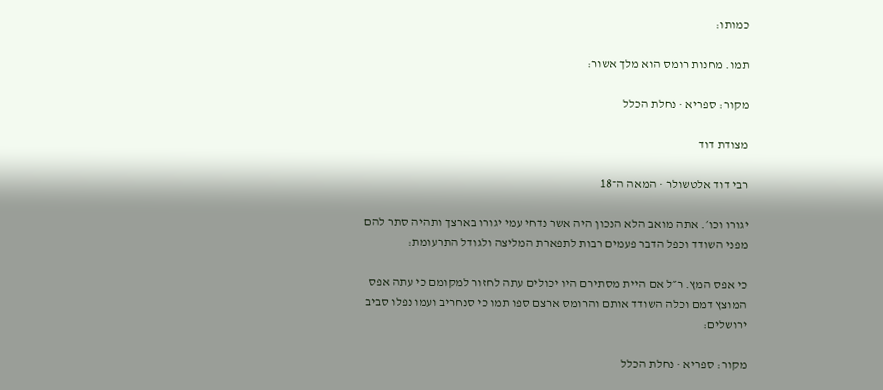כמותו:

תמו. מחנות רומס הוא מלך אשור:

מקור: ספריא · נחלת הכלל

מצודת דוד

רבי דוד אלטשולר · המאה ה־18

יגורו וכו׳. אתה מואב הלא הנכון היה אשר נדחי עמי יגורו בארצך ותהיה סתר להם מפני השודד וכפל הדבר פעמים רבות לתפארת המליצה ולגודל התרעומת:

כי אפס המץ. ר״ל אם היית מסתירם היו יכולים עתה לחזור למקומם כי עתה אפס המוצץ דמם וכלה השודד אותם והרומס ארצם ספו תמו כי סנחריב ועמו נפלו סביב ירושלים:

מקור: ספריא · נחלת הכלל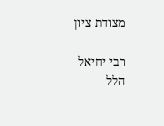מצודת ציון

רבי יחיאל הלל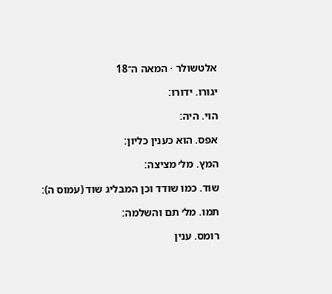אלטשולר · המאה ה־18

יגורו. ידורו:

הוי. היה:

אפס. הוא כענין כליון:

המץ. מל׳ מציצה:

שוד. כמו שודד וכן המבליג שוד (עמוס ה):

תמו. מל׳ תם והשלמה:

רומס. ענין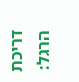דריכת הרגל: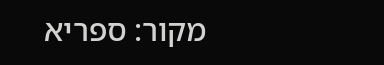מקור: ספריא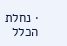· נחלת הכלל